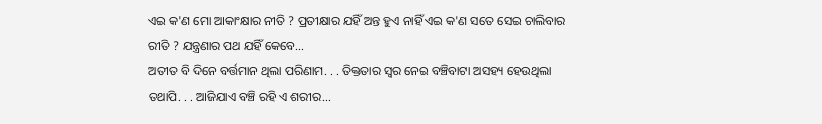ଏଇ କ'ଣ ମୋ ଆକାଂକ୍ଷାର ନୀତି ? ପ୍ରତୀକ୍ଷାର ଯହିଁ ଅନ୍ତ ହୁଏ ନାହିଁ ଏଇ କ'ଣ ସତେ ସେଇ ଚାଲିବାର ରୀତି ? ଯନ୍ତ୍ରଣାର ପଥ ଯହିଁ କେବେ...
ଅତୀତ ବି ଦିନେ ବର୍ତ୍ତମାନ ଥିଲା ପରିଣାମ. . . ତିକ୍ତତାର ସ୍ୱର ନେଇ ବଞ୍ଚିବାଟା ଅସହ୍ୟ ହେଉଥିଲା ତଥାପି. . . ଆଜିଯାଏ ବଞ୍ଚି ରହି ଏ ଶରୀର...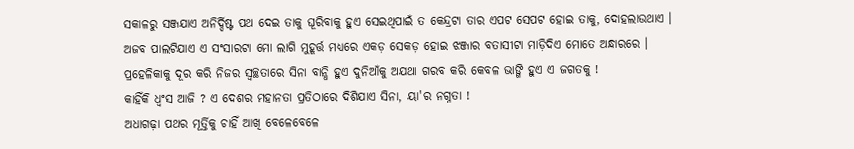ସକାଳରୁ ସଞ୍ଜଯାଏ ଅନିର୍ଦ୍ଦିଷ୍ଟ ପଥ ଦେଇ ତାକୁ ଘୂରିବାକୁ ହୁଏ ସେଇଥିପାଇଁ ତ କେନ୍ଦ୍ରଟା ତାର ଏପଟ ସେପଟ ହୋଇ ତାକୁ, ଦୋହଲାଉଥାଏ ।
ଅଜବ ପାଲଟିଯାଏ ଏ ସଂସାରଟା ମୋ ଲାଗି ମୁହୂର୍ତ୍ତ ମଧ୍ୟରେ ଏକଡ଼ ସେକଡ଼ ହୋଇ ଝଞ୍ଜାର ବତାସୀଟା ମାଡ଼ିଦିଏ ମୋତେ ଅନ୍ଧାରରେ ।
ପ୍ରହେଳିକାକୁ ଦୂର କରି ନିଜର ସ୍ୱଚ୍ଛତାରେ ସିନା ବାନ୍ଧି ହୁଏ ଦୁନିଆଁକୁ ଅଯଥା ଗରବ କରି କେବଳ ଭାଙ୍ଗି ହୁଏ ଏ ଜଗତକୁ !
କାହିଁକି ଧ୍ୱଂସ ଆଜି ? ଏ ଦେଶର ମହାନତା ପ୍ରତିଠାରେ ଦିଶିଯାଏ ସିନା, ୟା'ର ନଗ୍ନତା !
ଅଧାଗଢ଼ା ପଥର ମୂର୍ତ୍ତିକୁ ଚାହିଁ ଆଖି ବେଳେବେଳେ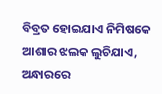ବିବ୍ରତ ହୋଇଯାଏ ନିମିଷକେ ଆଶାର ଝଲକ ଲୁଚିଯାଏ, ଅନ୍ଧାରରେ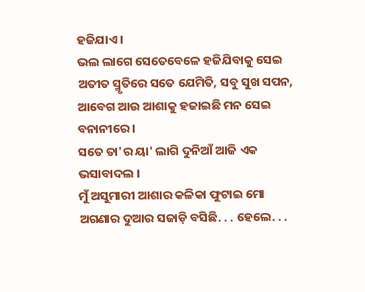ହଜିଯାଏ ।
ଭଲ ଲାଗେ ସେତେବେଳେ ହଜିଯିବାକୁ ସେଇ ଅତୀତ ସ୍ମୃତିରେ ସତେ ଯେମିତି, ସବୁ ସୁଖ ସପନ, ଆବେଗ ଆଉ ଆଶାକୁ ହଜାଇଛି ମନ ସେଇ ବନାନୀରେ ।
ସତେ ତା'ର ୟା' ଲାଗି ଦୁନିଆଁ ଆଜି ଏକ ଭସାବାଦଲ ।
ମୁଁ ଅସୁମାରୀ ଆଶାର କଳିକା ଫୁଟାଇ ମୋ ଅଗଣାର ଦୁଆର ସଜାଡ଼ି ବସିଛି. . . ହେଲେ. . .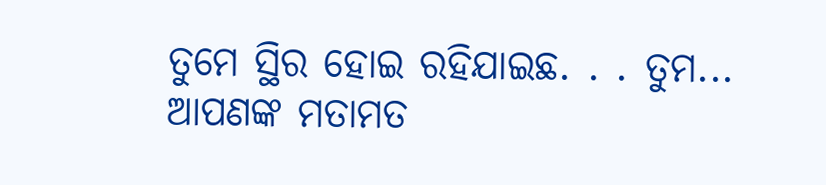ତୁମେ ସ୍ଥିର ହୋଇ ରହିଯାଇଛ. . . ତୁମ...
ଆପଣଙ୍କ ମତାମତ